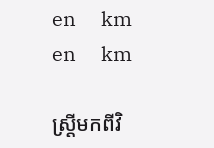en     km
en     km

ស្រ្តីមកពីវិ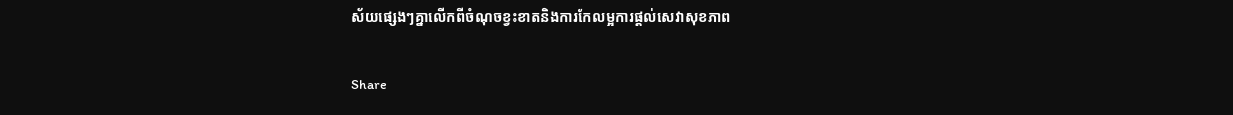ស័យផ្សេងៗគ្នាលើកពីចំណុចខ្វះខាតនិងការកែលម្អការផ្ដល់សេវាសុខភាព

Share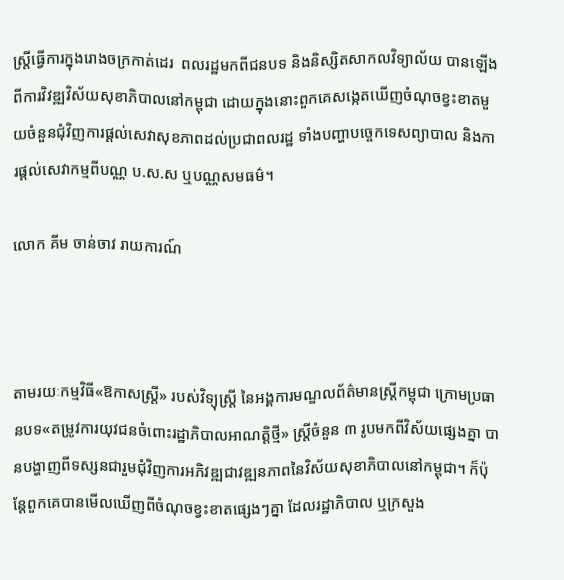ស្ត្រីធ្វើការក្នុងរោងចក្រកាត់ដេរ  ពលរដ្ឋមកពីជនបទ និងនិស្សិតសាកលវិទ្យាល័យ បានឡើងពីការវិវឌ្ឍវិស័យសុខាភិបាលនៅកម្ពុជា ដោយក្នុងនោះពួកគេសង្កេតឃើញចំណុចខ្វះខាតមួយចំនួនជុំវិញការផ្ដល់សេវាសុខភាពដល់ប្រជាពលរដ្ឋ ទាំងបញ្ហាបច្ចេកទេសព្យាបាល និងការផ្តល់សេវាកម្មពីបណ្ណ ប.ស.ស ឬបណ្ណសមធម៌។

លោក គីម ចាន់ចាវ រាយការណ៍



តាមរយៈកម្មវិធី«ឱកាសស្ត្រី» របស់វិទ្យុស្ត្រី នៃអង្គការមណ្ឌលព័ត៌មានស្ត្រីកម្ពុជា ក្រោមប្រធានបទ«តម្រូវការយុវជនចំពោះរដ្ឋាភិបាលអាណត្តិថ្មី» ស្រ្តីចំនួន ៣ រូបមកពីវិស័យផ្សេងគ្នា បានបង្ហាញពីទស្សនជារួមជុំវិញការអភិវឌ្ឍជាវឌ្ឍនភាពនៃវិស័យសុខាភិបាលនៅកម្ពុជា។ ក៏ប៉ុន្តែពួកគេបានមើលឃើញពីចំណុចខ្វះខាតផ្សេងៗគ្នា ដែលរដ្ឋាភិបាល ឬក្រសួង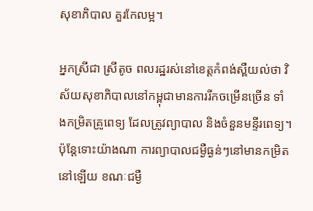សុខាភិបាល គួរកែលម្អ។

អ្នកស្រីជា ស្រីតូច ពលរដ្ឋរស់នៅខេត្តកំពង់ស្ពឺយល់ថា វិស័យសុខាភិបាលនៅកម្ពុជាមានការរីកចម្រើនច្រើន ទាំងកម្រិតគ្រូពេទ្យ ដែលត្រូវព្យាបាល និងចំនួនមន្ទីរពេទ្យ។ ប៉ុន្តែទោះយ៉ាងណា ការព្យាបាលជម្ងឺធ្ងន់ៗនៅមានកម្រិតនៅឡើយ ខណៈជម្ងឺ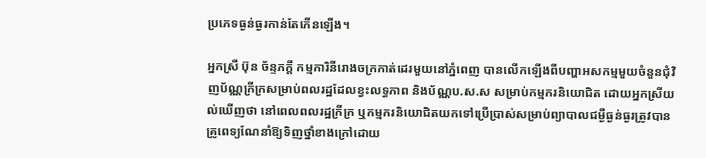ប្រភេទធ្ងន់ធ្ងរកាន់តែកើនឡើង។

អ្នកស្រី ប៊ុន ច័ន្ទភក្តី កម្មការិនីរោងចក្រកាត់ដេរមួយនៅភ្នំពេញ បានលើកឡើងពីបញ្ហាអសកម្មមួយចំនួនជុំវិញប័ណ្ណក្រីក្រសម្រាប់ពលរដ្ឋដែលខ្វះលទ្ធភាព និងប័ណ្ណប.ស.ស សម្រាប់កម្មករនិយោជិត ដោយអ្នកស្រីយល់ឃើញថា នៅពេលពលរដ្ឋក្រីក្រ ឬកម្មករនិយោជិតយកទៅប្រើប្រាស់សម្រាប់ព្យាបាលជម្ងឺធ្ងន់ធ្ងរត្រូវបានគ្រូពេទ្យណែនាំឱ្យទិញថ្នាំខាងក្រៅដោយ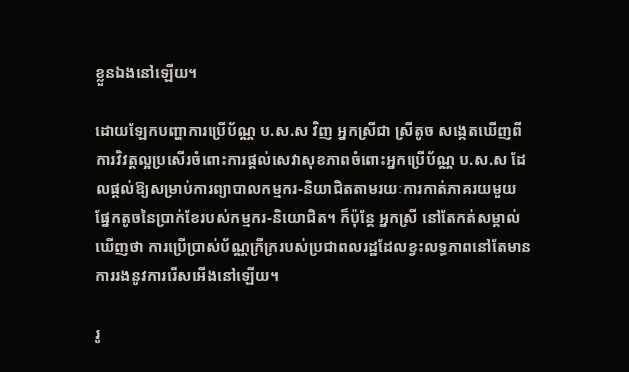ខ្លួនឯងនៅឡើយ។

ដោយឡែកបញ្ហាការប្រើប័ណ្ណ ប.ស.ស វិញ អ្នកស្រីជា ស្រីតូច សង្កេតឃើញពីការវិវត្តល្អប្រសើរចំពោះការផ្តល់សេវាសុខភាពចំពោះអ្នកប្រើប័ណ្ណ ប.ស.ស ដែលផ្ដល់ឱ្យសម្រាប់ការព្យាបាលកម្មករ-និយាជិតតាមរយៈការកាត់ភាគរយមួយផ្នែកតូចនៃប្រាក់ខែរបស់កម្មករ-និយោជិត។ ក៏ប៉ុន្តែ អ្នកស្រី នៅតែកត់សម្គាល់ឃើញថា ការប្រើប្រាស់ប័ណ្ណក្រីក្ររបស់ប្រជាពលរដ្ឋដែលខ្វះលទ្ធភាពនៅតែមានការរងនូវការរើសអើងនៅឡើយ។

រូ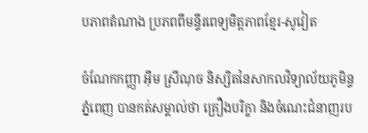បភាពតំណាង ប្រភពពីមន្ទីរពេទ្យមិត្តភាពខ្មែរ-សូវៀត

ចំណែកកញ្ញា អ៊ឹម ស្រីណុច និស្សិតនៃសាកលវិទ្យាល័យភូមិន្ទភ្នំពេញ បានកត់សម្គាល់ថា គ្រឿងបរិក្ខា និងចំណេះជំនាញរប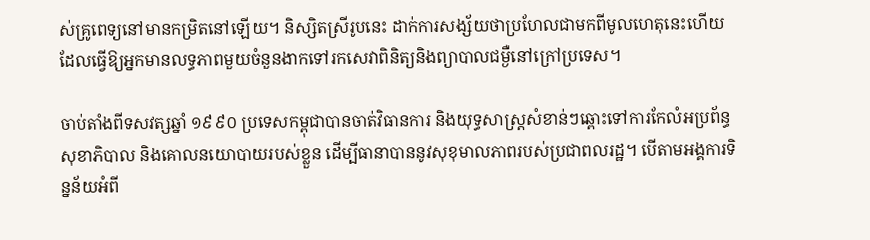ស់គ្រូពេទ្យនៅមានកម្រិតនៅឡើយ។ និស្សិតស្រីរូបនេះ ដាក់ការសង្ស័យថាប្រហែលជាមកពីមូលហេតុនេះហើយ ដែលធ្វើឱ្យអ្នកមានលទ្ធភាពមួយចំនួនងាកទៅរកសេវាពិនិត្យនិងព្យាបាលជម្ងឺនៅក្រៅប្រទេស។

ចាប់តាំងពីទសវត្សឆ្នាំ ១៩៩០ ប្រទេសកម្ពុជាបានចាត់វិធានការ និងយុទ្ធសាស្ត្រសំខាន់ៗឆ្ពោះទៅការកែលំអប្រព័ន្ធសុខាភិបាល និងគោលនយោបាយរបស់ខ្លួន ដើម្បីធានាបាននូវសុខុមាលភាពរបស់ប្រជាពលរដ្ឋ។ បើតាមអង្គការទិន្នន័យអំពី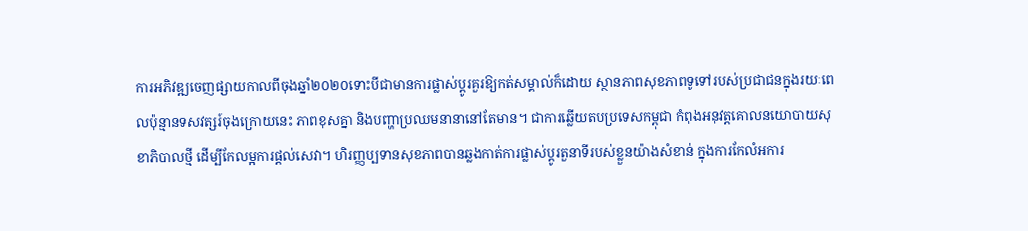ការអភិវឌ្ឍចេញផ្សាយកាលពីចុងឆ្នាំ២០២០ទោះបីជាមានការផ្លាស់ប្តូរគួរឱ្យកត់សម្គាល់ក៏ដោយ ស្ថានភាពសុខភាពទូទៅរបស់ប្រជាជនក្នុងរយៈពេលប៉ុន្មានទសវត្សរ៍ចុងក្រោយនេះ ភាពខុសគ្នា និងបញ្ហាប្រឈមនានានៅតែមាន។ ជាការឆ្លើយតបប្រទេសកម្ពុជា កំពុងអនុវត្តគោលនយោបាយសុខាភិបាលថ្មី ដើម្បីកែលម្អការផ្តល់សេវា។ ហិរញ្ញប្បទានសុខភាពបានឆ្លងកាត់ការផ្លាស់ប្តូរតួនាទីរបស់ខ្លួនយ៉ាងសំខាន់ ក្នុងការកែលំអការ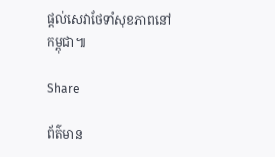ផ្តល់សេវាថែទាំសុខភាពនៅកម្ពុជា៕

Share

ព័ត៌មាន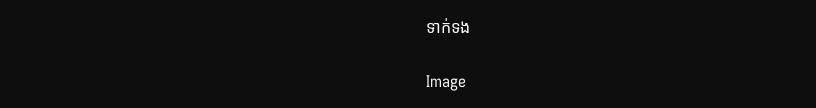ទាក់ទង

Image